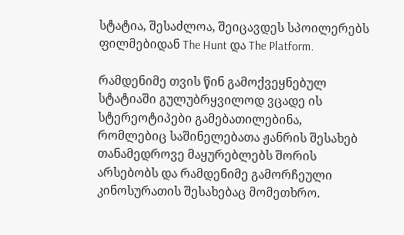სტატია, შესაძლოა, შეიცავდეს სპოილერებს ფილმებიდან The Hunt და The Platform.

რამდენიმე თვის წინ გამოქვეყნებულ სტატიაში გულუბრყვილოდ ვცადე ის სტერეოტიპები გამებათილებინა, რომლებიც საშინელებათა ჟანრის შესახებ თანამედროვე მაყურებლებს შორის არსებობს და რამდენიმე გამორჩეული კინოსურათის შესახებაც მომეთხრო.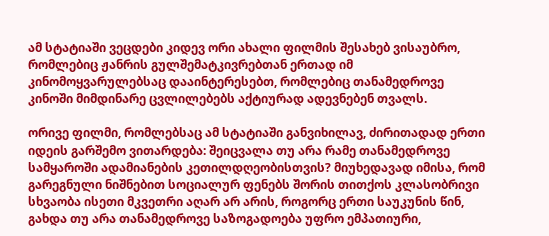ამ სტატიაში ვეცდები კიდევ ორი ახალი ფილმის შესახებ ვისაუბრო, რომლებიც ჟანრის გულშემატკივრებთან ერთად იმ კინომოყვარულებსაც დააინტერესებთ, რომლებიც თანამედროვე კინოში მიმდინარე ცვლილებებს აქტიურად ადევნებენ თვალს.

ორივე ფილმი, რომლებსაც ამ სტატიაში განვიხილავ, ძირითადად ერთი იდეის გარშემო ვითარდება: შეიცვალა თუ არა რამე თანამედროვე სამყაროში ადამიანების კეთილდღეობისთვის? მიუხედავად იმისა, რომ გარეგნული ნიშნებით სოციალურ ფენებს შორის თითქოს კლასობრივი სხვაობა ისეთი მკვეთრი აღარ არ არის, როგორც ერთი საუკუნის წინ, გახდა თუ არა თანამედროვე საზოგადოება უფრო ემპათიური,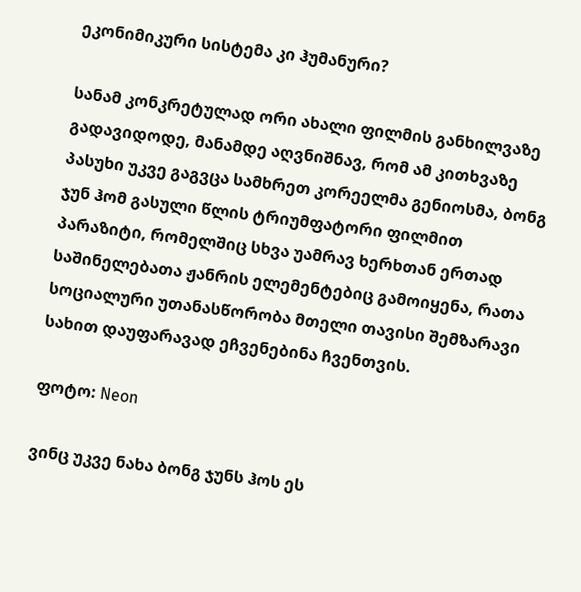ეკონიმიკური სისტემა კი ჰუმანური?

სანამ კონკრეტულად ორი ახალი ფილმის განხილვაზე გადავიდოდე, მანამდე აღვნიშნავ, რომ ამ კითხვაზე პასუხი უკვე გაგვცა სამხრეთ კორეელმა გენიოსმა, ბონგ ჯუნ ჰომ გასული წლის ტრიუმფატორი ფილმით პარაზიტი, რომელშიც სხვა უამრავ ხერხთან ერთად საშინელებათა ჟანრის ელემენტებიც გამოიყენა, რათა სოციალური უთანასწორობა მთელი თავისი შემზარავი სახით დაუფარავად ეჩვენებინა ჩვენთვის.

ფოტო: Neon

ვინც უკვე ნახა ბონგ ჯუნს ჰოს ეს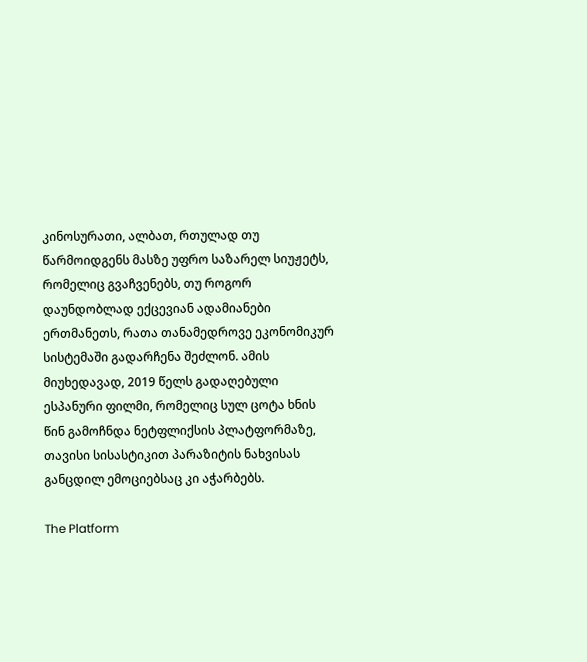კინოსურათი, ალბათ, რთულად თუ წარმოიდგენს მასზე უფრო საზარელ სიუჟეტს, რომელიც გვაჩვენებს, თუ როგორ დაუნდობლად ექცევიან ადამიანები ერთმანეთს, რათა თანამედროვე ეკონომიკურ სისტემაში გადარჩენა შეძლონ. ამის მიუხედავად, 2019 წელს გადაღებული ესპანური ფილმი, რომელიც სულ ცოტა ხნის წინ გამოჩნდა ნეტფლიქსის პლატფორმაზე, თავისი სისასტიკით პარაზიტის ნახვისას განცდილ ემოციებსაც კი აჭარბებს.

The Platform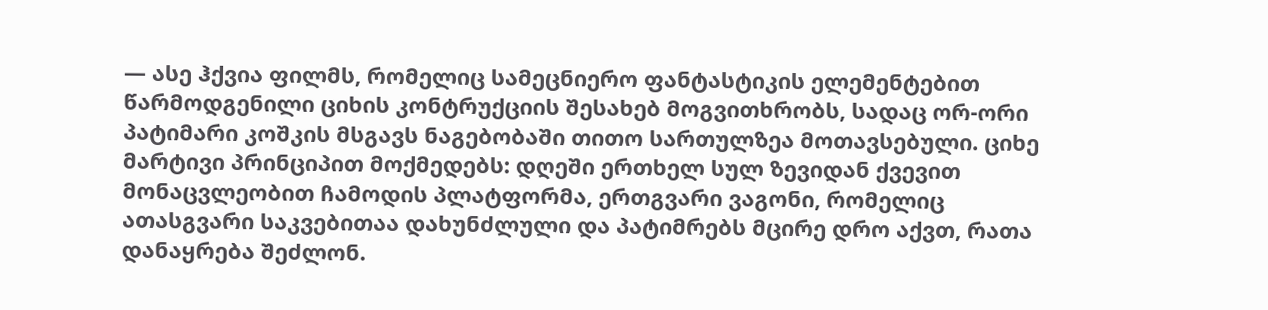— ასე ჰქვია ფილმს, რომელიც სამეცნიერო ფანტასტიკის ელემენტებით წარმოდგენილი ციხის კონტრუქციის შესახებ მოგვითხრობს, სადაც ორ-ორი პატიმარი კოშკის მსგავს ნაგებობაში თითო სართულზეა მოთავსებული. ციხე მარტივი პრინციპით მოქმედებს: დღეში ერთხელ სულ ზევიდან ქვევით მონაცვლეობით ჩამოდის პლატფორმა, ერთგვარი ვაგონი, რომელიც ათასგვარი საკვებითაა დახუნძლული და პატიმრებს მცირე დრო აქვთ, რათა დანაყრება შეძლონ.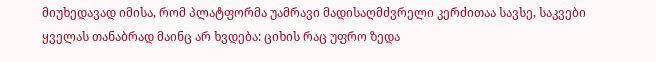მიუხედავად იმისა, რომ პლატფორმა უამრავი მადისაღმძვრელი კერძითაა სავსე, საკვები ყველას თანაბრად მაინც არ ხვდება: ციხის რაც უფრო ზედა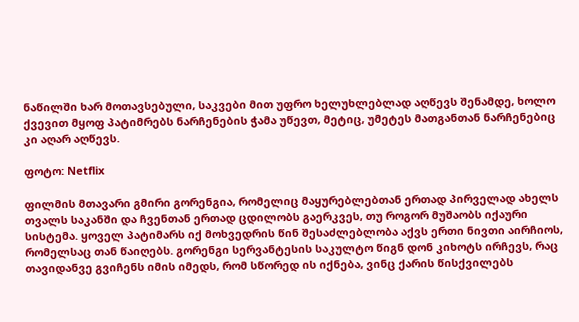ნაწილში ხარ მოთავსებული, საკვები მით უფრო ხელუხლებლად აღწევს შენამდე, ხოლო ქვევით მყოფ პატიმრებს ნარჩენების ჭამა უწევთ, მეტიც, უმეტეს მათგანთან ნარჩენებიც კი აღარ აღწევს.

ფოტო: Netflix

ფილმის მთავარი გმირი გორენგია, რომელიც მაყურებლებთან ერთად პირველად ახელს თვალს საკანში და ჩვენთან ერთად ცდილობს გაერკვეს, თუ როგორ მუშაობს იქაური სისტემა. ყოველ პატიმარს იქ მოხვედრის წინ შესაძლებლობა აქვს ერთი ნივთი აირჩიოს, რომელსაც თან წაიღებს. გორენგი სერვანტესის საკულტო წიგნ დონ კიხოტს ირჩევს, რაც თავიდანვე გვიჩენს იმის იმედს, რომ სწორედ ის იქნება, ვინც ქარის წისქვილებს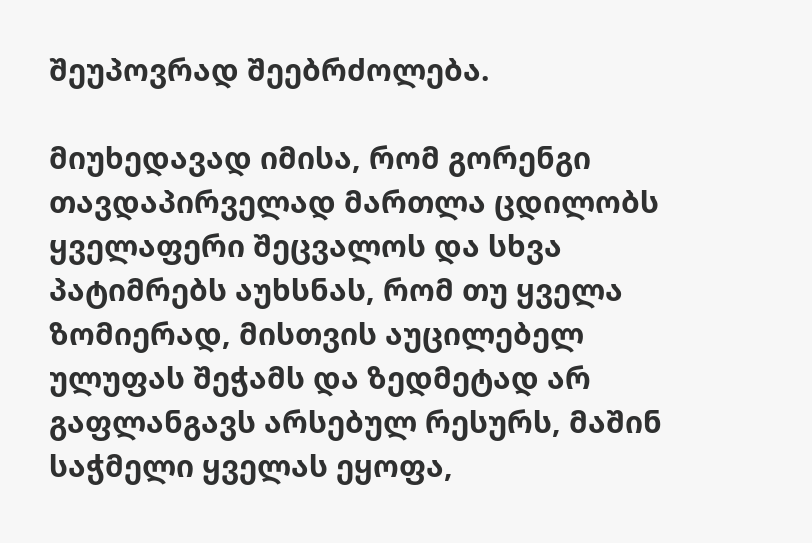შეუპოვრად შეებრძოლება.

მიუხედავად იმისა, რომ გორენგი თავდაპირველად მართლა ცდილობს ყველაფერი შეცვალოს და სხვა პატიმრებს აუხსნას, რომ თუ ყველა ზომიერად, მისთვის აუცილებელ ულუფას შეჭამს და ზედმეტად არ გაფლანგავს არსებულ რესურს, მაშინ საჭმელი ყველას ეყოფა,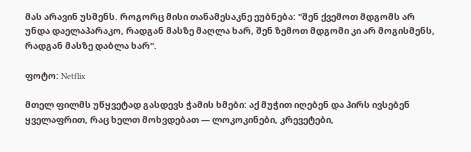მას არავინ უსმენს. როგორც მისი თანამესაკნე ეუბნება: "შენ ქვემოთ მდგომს არ უნდა დაელაპარაკო, რადგან მასზე მაღლა ხარ, შენ ზემოთ მდგომი კი არ მოგისმენს, რადგან მასზე დაბლა ხარ".

ფოტო: Netflix

მთელ ფილმს უწყვეტად გასდევს ჭამის ხმები: აქ მუჭით იღებენ და პირს ივსებენ ყველაფრით, რაც ხელთ მოხვდებათ — ლოკოკინები, კრევეტები,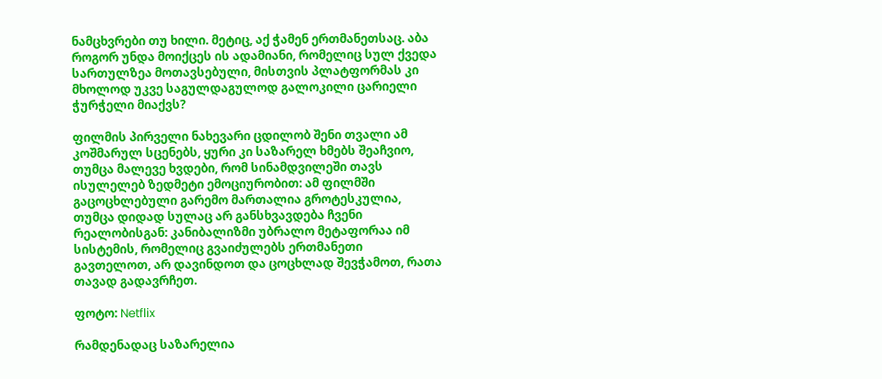ნამცხვრები თუ ხილი. მეტიც, აქ ჭამენ ერთმანეთსაც. აბა როგორ უნდა მოიქცეს ის ადამიანი, რომელიც სულ ქვედა სართულზეა მოთავსებული, მისთვის პლატფორმას კი მხოლოდ უკვე საგულდაგულოდ გალოკილი ცარიელი ჭურჭელი მიაქვს?

ფილმის პირველი ნახევარი ცდილობ შენი თვალი ამ კოშმარულ სცენებს, ყური კი საზარელ ხმებს შეაჩვიო, თუმცა მალევე ხვდები, რომ სინამდვილეში თავს ისულელებ ზედმეტი ემოციურობით: ამ ფილმში გაცოცხლებული გარემო მართალია გროტესკულია, თუმცა დიდად სულაც არ განსხვავდება ჩვენი რეალობისგან: კანიბალიზმი უბრალო მეტაფორაა იმ სისტემის, რომელიც გვაიძულებს ერთმანეთი გავთელოთ, არ დავინდოთ და ცოცხლად შევჭამოთ, რათა თავად გადავრჩეთ.

ფოტო: Netflix

რამდენადაც საზარელია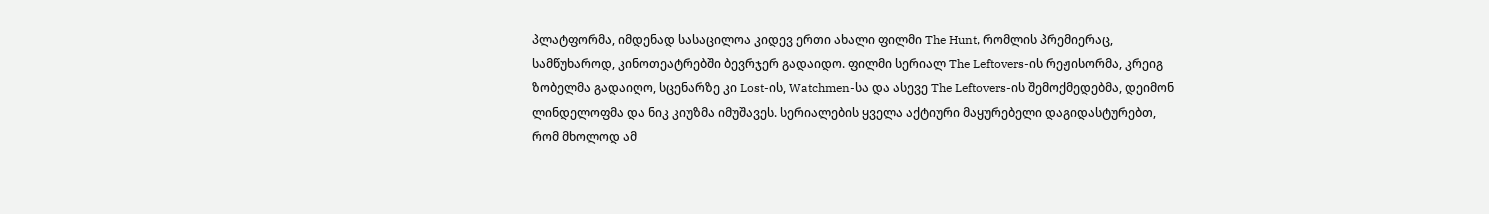პლატფორმა, იმდენად სასაცილოა კიდევ ერთი ახალი ფილმი The Hunt, რომლის პრემიერაც, სამწუხაროდ, კინოთეატრებში ბევრჯერ გადაიდო. ფილმი სერიალ The Leftovers-ის რეჟისორმა, კრეიგ ზობელმა გადაიღო, სცენარზე კი Lost-ის, Watchmen-სა და ასევე The Leftovers-ის შემოქმედებმა, დეიმონ ლინდელოფმა და ნიკ კიუზმა იმუშავეს. სერიალების ყველა აქტიური მაყურებელი დაგიდასტურებთ, რომ მხოლოდ ამ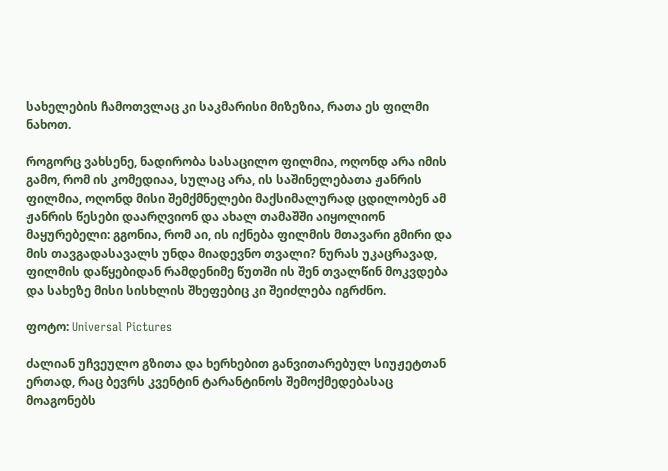სახელების ჩამოთვლაც კი საკმარისი მიზეზია, რათა ეს ფილმი ნახოთ.

როგორც ვახსენე, ნადირობა სასაცილო ფილმია, ოღონდ არა იმის გამო, რომ ის კომედიაა, სულაც არა, ის საშინელებათა ჟანრის ფილმია, ოღონდ მისი შემქმნელები მაქსიმალურად ცდილობენ ამ ჟანრის წესები დაარღვიონ და ახალ თამაშში აიყოლიონ მაყურებელი: გგონია, რომ აი, ის იქნება ფილმის მთავარი გმირი და მის თავგადასავალს უნდა მიადევნო თვალი? ნურას უკაცრავად, ფილმის დაწყებიდან რამდენიმე წუთში ის შენ თვალწინ მოკვდება და სახეზე მისი სისხლის შხეფებიც კი შეიძლება იგრძნო.

ფოტო: Universal Pictures

ძალიან უჩვეულო გზითა და ხერხებით განვითარებულ სიუჟეტთან ერთად, რაც ბევრს კვენტინ ტარანტინოს შემოქმედებასაც მოაგონებს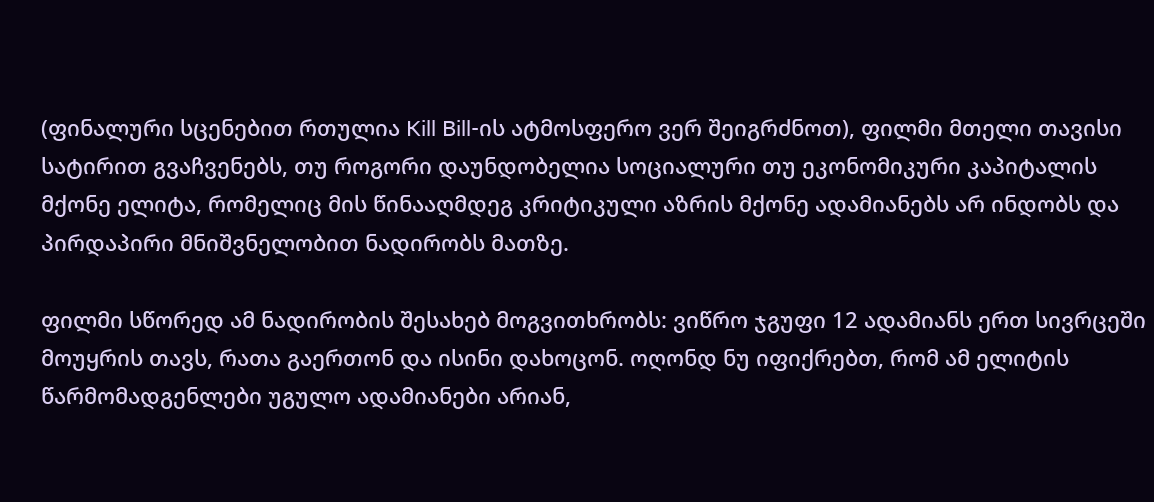(ფინალური სცენებით რთულია Kill Bill-ის ატმოსფერო ვერ შეიგრძნოთ), ფილმი მთელი თავისი სატირით გვაჩვენებს, თუ როგორი დაუნდობელია სოციალური თუ ეკონომიკური კაპიტალის მქონე ელიტა, რომელიც მის წინააღმდეგ კრიტიკული აზრის მქონე ადამიანებს არ ინდობს და პირდაპირი მნიშვნელობით ნადირობს მათზე.

ფილმი სწორედ ამ ნადირობის შესახებ მოგვითხრობს: ვიწრო ჯგუფი 12 ადამიანს ერთ სივრცეში მოუყრის თავს, რათა გაერთონ და ისინი დახოცონ. ოღონდ ნუ იფიქრებთ, რომ ამ ელიტის წარმომადგენლები უგულო ადამიანები არიან,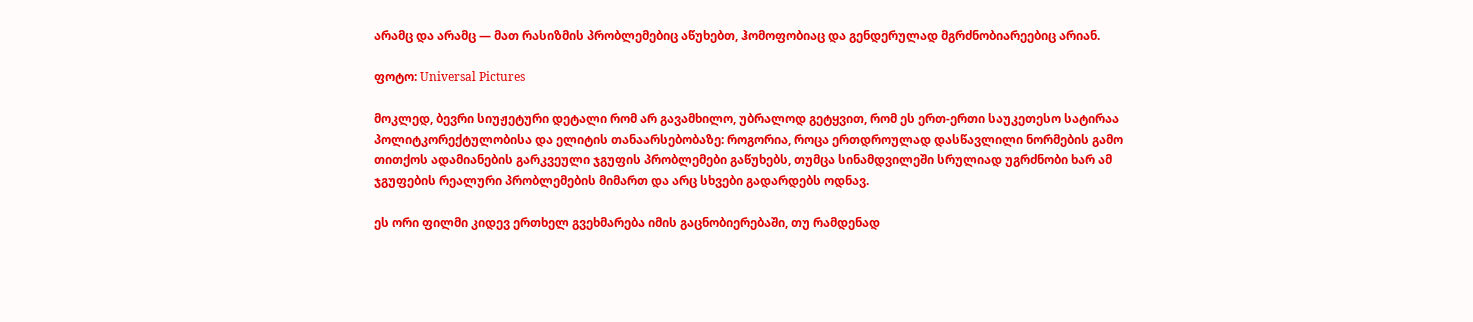არამც და არამც — მათ რასიზმის პრობლემებიც აწუხებთ, ჰომოფობიაც და გენდერულად მგრძნობიარეებიც არიან.

ფოტო: Universal Pictures

მოკლედ, ბევრი სიუჟეტური დეტალი რომ არ გავამხილო, უბრალოდ გეტყვით, რომ ეს ერთ-ერთი საუკეთესო სატირაა პოლიტკორექტულობისა და ელიტის თანაარსებობაზე: როგორია, როცა ერთდროულად დასწავლილი ნორმების გამო თითქოს ადამიანების გარკვეული ჯგუფის პრობლემები გაწუხებს, თუმცა სინამდვილეში სრულიად უგრძნობი ხარ ამ ჯგუფების რეალური პრობლემების მიმართ და არც სხვები გადარდებს ოდნავ.

ეს ორი ფილმი კიდევ ერთხელ გვეხმარება იმის გაცნობიერებაში, თუ რამდენად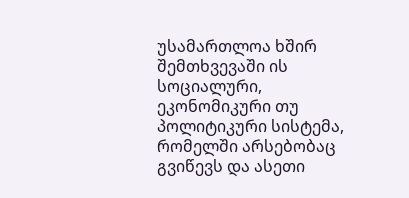უსამართლოა ხშირ შემთხვევაში ის სოციალური, ეკონომიკური თუ პოლიტიკური სისტემა, რომელში არსებობაც გვიწევს და ასეთი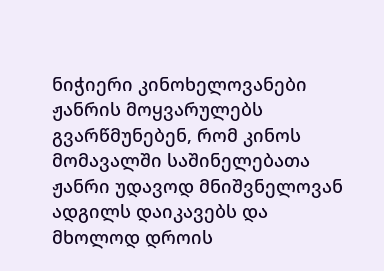ნიჭიერი კინოხელოვანები ჟანრის მოყვარულებს გვარწმუნებენ, რომ კინოს მომავალში საშინელებათა ჟანრი უდავოდ მნიშვნელოვან ადგილს დაიკავებს და მხოლოდ დროის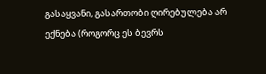გასაყვანი, გასართობი ღირებულება არ ექნება (როგორც ეს ბევრს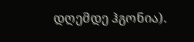დღემდე ჰგონია).